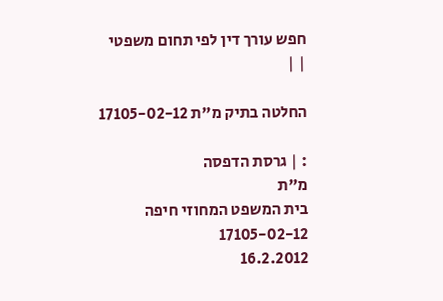חפש עורך דין לפי תחום משפטי
| |

החלטה בתיק מ"ת 17105-02-12

: | גרסת הדפסה
מ"ת
בית המשפט המחוזי חיפה
17105-02-12
16.2.2012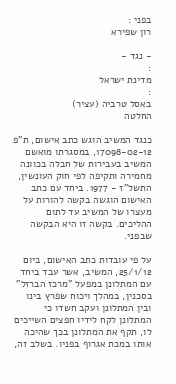בפני :
רון שפירא

- נגד -
:
מדינת ישראל
:
באסל טרביה (עציר)
החלטה

כנגד המשיב הוגש כתב אישום, ת"פ 17098-02-12, במסגרתו מואשם המשיב בעבירות של חבלה בכוונה מחמירה ותקיפה לפי חוק העונשין, התשל"ז - 1977. ביחד עם כתב האישום הוגשה בקשה להורות על מעצרו של המשיב עד לתום ההליכים. בקשה זו היא הבקשה שבפני.

על פי עובדות כתב האישום, ביום 25/1/12, המשיב, אשר עבד ביחד עם המתלונן במפעל "מרכז הברזל" בסכנין, במהלך ויכוח שפרץ בינו ובין המתלונן ועקב חשדו כי המתלונן לקח לידיו חפצים השייכים לו, תקף את המתלונן בכך שהיכה אותו במכת אגרוף בפניו. בשלב זה,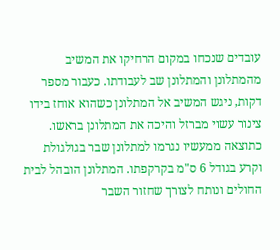עובדים שנכחו במקום הרחיקו את המשיב מהמתלונן והמתלונן שב לעבודתו. כעבור מספר דקות, ניגש המשיב אל המתלונן כשהוא אוחז בידו צינור עשוי מברזל והיכה את המתלונן בראשו. כתוצאה ממעשיו נגרמו למתלונן שבר בגולגולת וקרע בגודל 6 ס"מ בקרקפתו. המתלונן הובהל לבית החולים ונותח לצורך שחזור השבר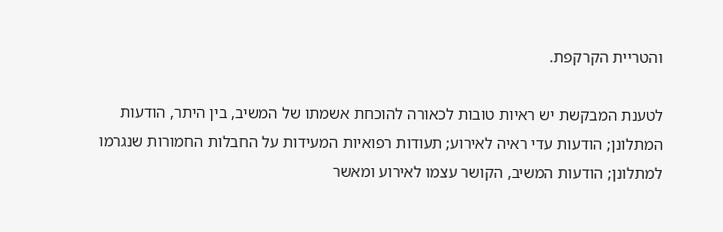והטריית הקרקפת.

לטענת המבקשת יש ראיות טובות לכאורה להוכחת אשמתו של המשיב, בין היתר, הודעות המתלונן; הודעות עדי ראיה לאירוע; תעודות רפואיות המעידות על החבלות החמורות שנגרמו למתלונן; הודעות המשיב, הקושר עצמו לאירוע ומאשר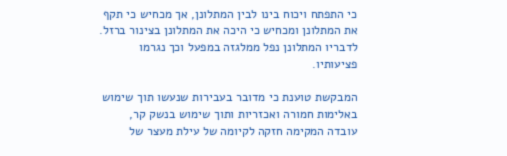כי התפתח ויכוח בינו לבין המתלונן, אך מכחיש כי תקף את המתלונן ומכחיש כי היכה את המתלונן בצינור ברזל. לדבריו המתלונן נפל ממלגזה במפעל וכך נגרמו פציעותיו.

המבקשת טוענת כי מדובר בעבירות שנעשו תוך שימוש באלימות חמורה ואכזריות ותוך שימוש בנשק קר, עובדה המקימה חזקה לקיומה של עילת מעצר של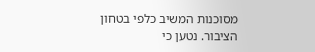מסוכנות המשיב כלפי בטחון הציבור. נטען כי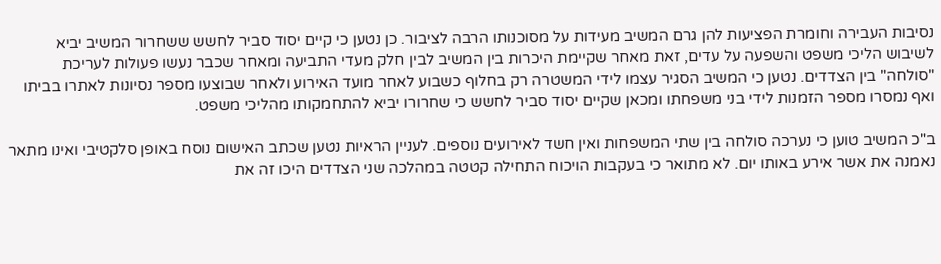נסיבות העבירה וחומרת הפציעות להן גרם המשיב מעידות על מסוכנותו הרבה לציבור. כן נטען כי קיים יסוד סביר לחשש ששחרור המשיב יביא לשיבוש הליכי משפט והשפעה על עדים, זאת מאחר שקיימת היכרות בין המשיב לבין חלק מעדי התביעה ומאחר שכבר נעשו פעולות לעריכת "סולחה" בין הצדדים. נטען כי המשיב הסגיר עצמו לידי המשטרה רק בחלוף כשבוע לאחר מועד האירוע ולאחר שבוצעו מספר נסיונות לאתרו בביתו ואף נמסרו מספר הזמנות לידי בני משפחתו ומכאן שקיים יסוד סביר לחשש כי שחרורו יביא להתחמקותו מהליכי משפט.

ב"כ המשיב טוען כי נערכה סולחה בין שתי המשפחות ואין חשד לאירועים נוספים. לעניין הראיות נטען שכתב האישום נוסח באופן סלקטיבי ואינו מתאר נאמנה את אשר אירע באותו יום. לא מתואר כי בעקבות הויכוח התחילה קטטה במהלכה שני הצדדים היכו זה את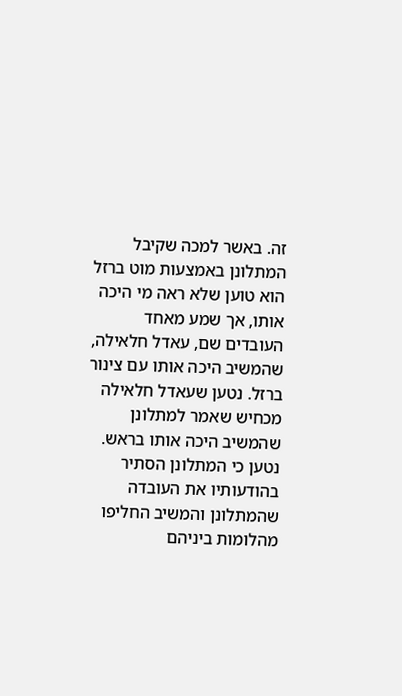זה. באשר למכה שקיבל המתלונן באמצעות מוט ברזל הוא טוען שלא ראה מי היכה אותו, אך שמע מאחד העובדים שם, עאדל חלאילה, שהמשיב היכה אותו עם צינור ברזל. נטען שעאדל חלאילה מכחיש שאמר למתלונן שהמשיב היכה אותו בראש. נטען כי המתלונן הסתיר בהודעותיו את העובדה שהמתלונן והמשיב החליפו מהלומות ביניהם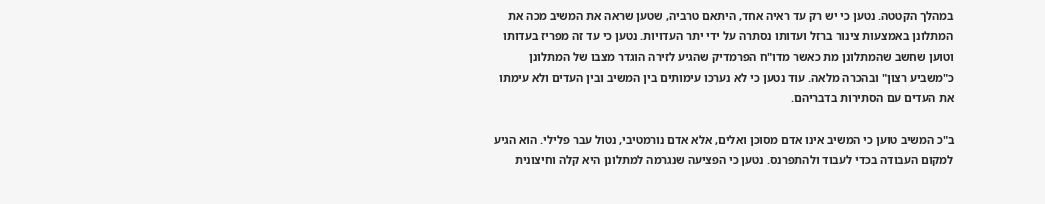במהלך הקטטה. נטען כי יש רק עד ראיה אחד, היתאם טרביה, שטען שראה את המשיב מכה את המתלונן באמצעות צינור ברזל ועדותו נסתרה על ידי יתר העדויות. נטען כי עד זה מפריז בעדותו וטוען שחשב שהמתלונן מת כאשר מדו"ח הפרמדיק שהגיע לזירה הוגדר מצבו של המתלונן כ"משביע רצון" ובהכרה מלאה. עוד נטען כי לא נערכו עימותים בין המשיב ובין העדים ולא עימתו את העדים עם הסתירות בדבריהם.

ב"כ המשיב טוען כי המשיב אינו אדם מסוכן ואלים, אלא אדם נורמטיבי, נטול עבר פלילי. הוא הגיע למקום העבודה בכדי לעבוד ולהתפרנס. נטען כי הפציעה שנגרמה למתלונן היא קלה וחיצונית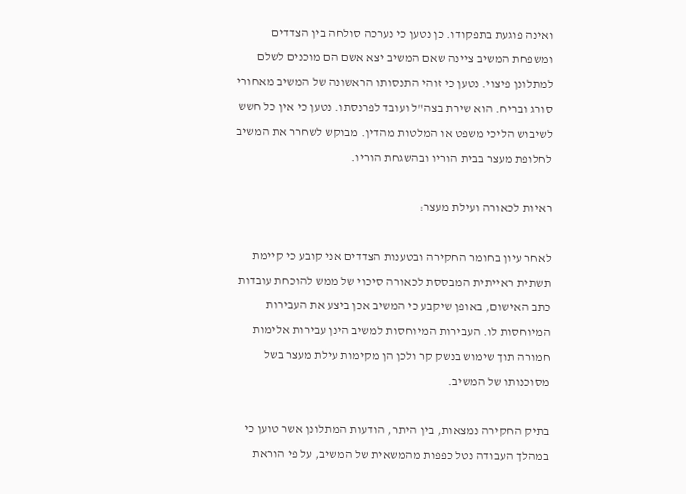ואינה פוגעת בתפקודו. כן נטען כי נערכה סולחה בין הצדדים ומשפחת המשיב ציינה שאם המשיב יצא אשם הם מוכנים לשלם למתלונן פיצוי. נטען כי זוהי התנסותו הראשונה של המשיב מאחורי סורג ובריח. הוא שירת בצה"ל ועובד לפרנסתו. נטען כי אין כל חשש לשיבוש הליכי משפט או המלטות מהדין. מבוקש לשחרר את המשיב לחלופת מעצר בבית הוריו ובהשגחת הוריו.

ראיות לכאורה ועילת מעצר:

לאחר עיון בחומר החקירה ובטענות הצדדים אני קובע כי קיימת תשתית ראייתית המבססת לכאורה סיכוי של ממש להוכחת עובדות כתב האישום, באופן שיקבע כי המשיב אכן ביצע את העבירות המיוחסות לו. העבירות המיוחסות למשיב הינן עבירות אלימות חמורה תוך שימוש בנשק קר ולכן הן מקימות עילת מעצר בשל מסוכנותו של המשיב.

בתיק החקירה נמצאות, בין היתר, הודעות המתלונן אשר טוען כי במהלך העבודה נטל כפפות מהמשאית של המשיב, על פי הוראת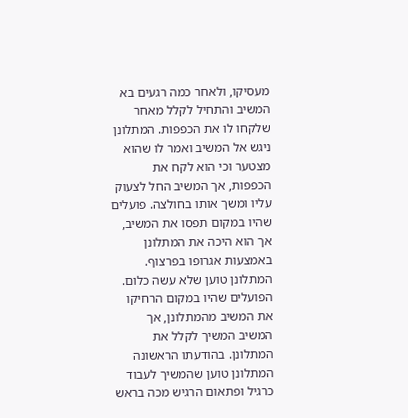מעסיקו, ולאחר כמה רגעים בא המשיב והתחיל לקלל מאחר שלקחו לו את הכפפות. המתלונן ניגש אל המשיב ואמר לו שהוא מצטער וכי הוא לקח את הכפפות, אך המשיב החל לצעוק עליו ומשך אותו בחולצה. פועלים שהיו במקום תפסו את המשיב, אך הוא היכה את המתלונן באמצעות אגרופו בפרצוף. המתלונן טוען שלא עשה כלום. הפועלים שהיו במקום הרחיקו את המשיב מהמתלונן, אך המשיב המשיך לקלל את המתלונן. בהודעתו הראשונה המתלונן טוען שהמשיך לעבוד כרגיל ופתאום הרגיש מכה בראש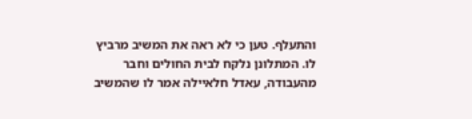והתעלף. טען כי לא ראה את המשיב מרביץ לו. המתלונן נלקח לבית החולים וחבר מהעבודה, עאדל חלאיילה אמר לו שהמשיב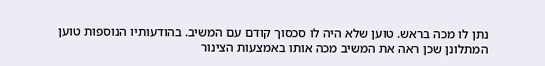נתן לו מכה בראש. טוען שלא היה לו סכסוך קודם עם המשיב. בהודעותיו הנוספות טוען המתלונן שכן ראה את המשיב מכה אותו באמצעות הצינור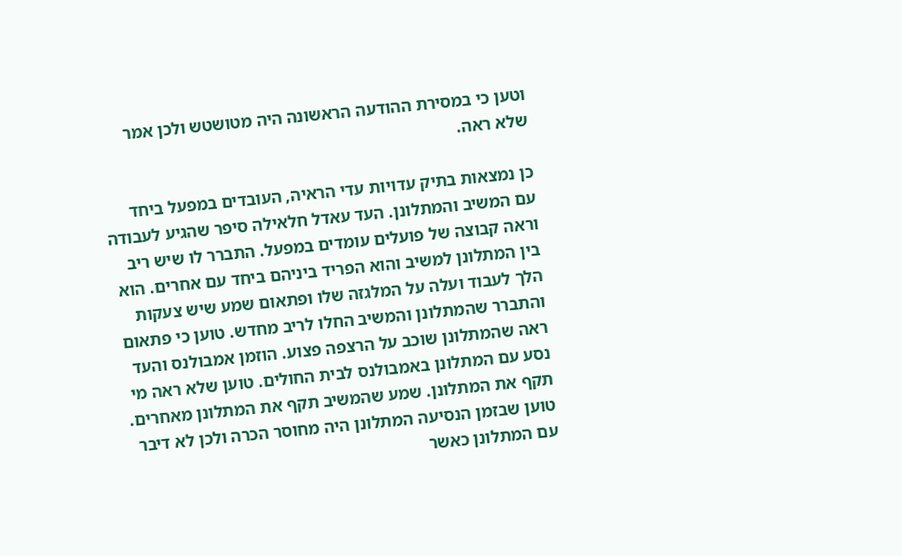וטען כי במסירת ההודעה הראשונה היה מטושטש ולכן אמר שלא ראה.

כן נמצאות בתיק עדויות עדי הראיה, העובדים במפעל ביחד עם המשיב והמתלונן. העד עאדל חלאילה סיפר שהגיע לעבודה וראה קבוצה של פועלים עומדים במפעל. התברר לו שיש ריב בין המתלונן למשיב והוא הפריד ביניהם ביחד עם אחרים. הוא הלך לעבוד ועלה על המלגזה שלו ופתאום שמע שיש צעקות והתברר שהמתלונן והמשיב החלו לריב מחדש. טוען כי פתאום ראה שהמתלונן שוכב על הרצפה פצוע. הוזמן אמבולנס והעד נסע עם המתלונן באמבולנס לבית החולים. טוען שלא ראה מי תקף את המתלונן. שמע שהמשיב תקף את המתלונן מאחרים. טוען שבזמן הנסיעה המתלונן היה מחוסר הכרה ולכן לא דיבר עם המתלונן כאשר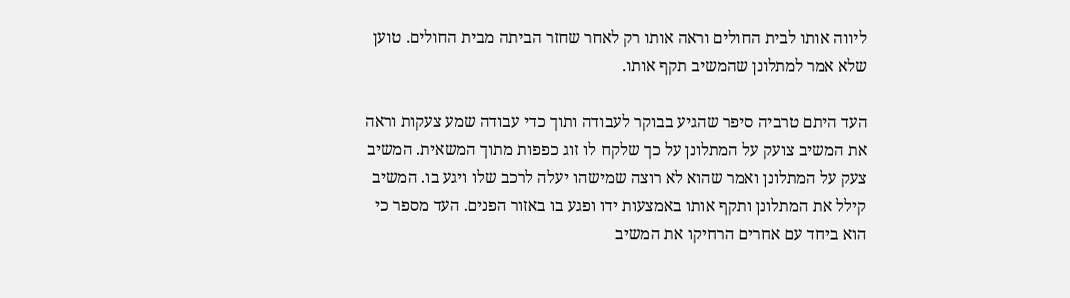ליווה אותו לבית החולים וראה אותו רק לאחר שחזר הביתה מבית החולים. טוען שלא אמר למתלונן שהמשיב תקף אותו.

העד היתם טרביה סיפר שהגיע בבוקר לעבודה ותוך כדי עבודה שמע צעקות וראה את המשיב צועק על המתלונן על כך שלקח לו זוג כפפות מתוך המשאית. המשיב צעק על המתלונן ואמר שהוא לא רוצה שמישהו יעלה לרכב שלו ויגע בו. המשיב קילל את המתלונן ותקף אותו באמצעות ידו ופגע בו באזור הפנים. העד מספר כי הוא ביחד עם אחרים הרחיקו את המשיב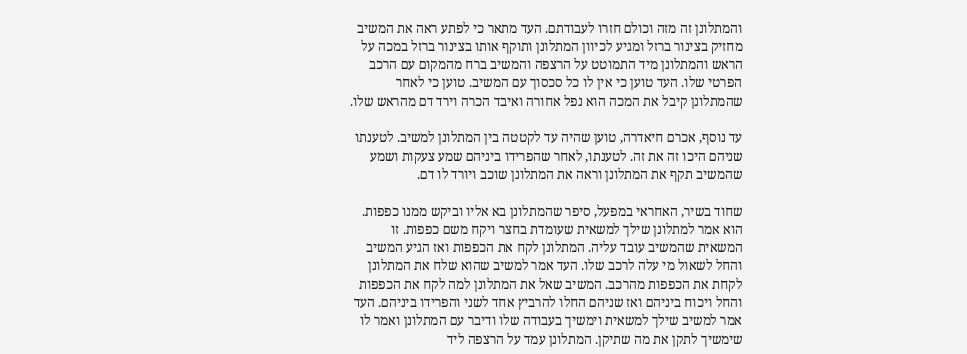והמתלונן זה מזה וכולם חזרו לעבודתם. העד מתאר כי לפתע ראה את המשיב מחזיק בצינור ברזל ומגיע לכיוון המתלונן ותוקף אותו בצינור ברזל במכה על הראש והמתלונן מיד התמוטט על הרצפה והמשיב ברח מהמקום עם הרכב הפרטי שלו. העד טוען כי אין לו כל סכסוך עם המשיב. טוען כי לאחר שהמתלונן קיבל את המכה הוא נפל אחורה ואיבד הכרה וירד דם מהראש שלו.

עד נוסף, אכרם חיאדרה, טוען שהיה עד לקטטה בין המתלונן למשיב. לטענתו שניהם היכו זה את זה. לטענתו, לאחר שהפרידו ביניהם שמע צעקות ושמע שהמשיב תקף את המתלונן וראה את המתלונן שוכב ויורד לו דם.

שחוד בשיר, האחראי במפעל, סיפר שהמתלונן בא אליו וביקש ממנו כפפות. הוא אמר למתלונן שילך למשאית שעומדת בחצר ויקח משם כפפות. זו המשאית שהמשיב עובד עליה. המתלונן לקח את הכפפות ואז הגיע המשיב והחל לשאול מי עלה לרכב שלו. העד אמר למשיב שהוא שלח את המתלונן לקחת את הכפפות מהרכב. המשיב שאל את המתלונן למה לקח את הכפפות והחל ויכוח ביניהם ואז שניהם החלו להרביץ אחד לשני והפרידו ביניהם. העד אמר למשיב שילך למשאית וימשיך בעבודה שלו ודיבר עם המתלונן ואמר לו שימשיך לתקן את מה שתיקן. המתלונן עמד על הרצפה ליד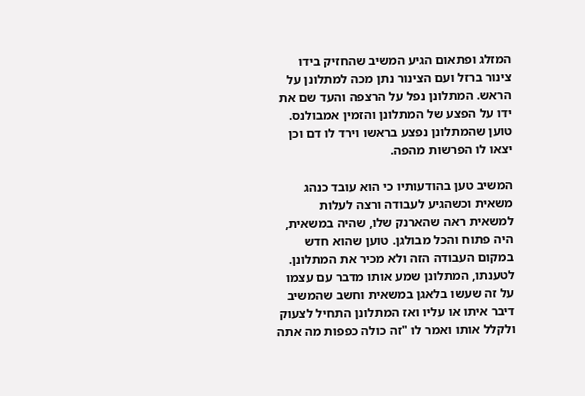המזלג ופתאום הגיע המשיב שהחזיק בידו צינור ברזל ועם הצינור נתן מכה למתלונן על הראש. המתלונן נפל על הרצפה והעד שם את ידו על הפצע של המתלונן והזמין אמבולנס. טוען שהמתלונן נפצע בראשו וירד לו דם וכן יצאו לו הפרשות מהפה.

המשיב טען בהודעותיו כי הוא עובד כנהג משאית וכשהגיע לעבודה ורצה לעלות למשאית ראה שהארנק שלו, שהיה במשאית, היה פתוח והכל מבולגן. טוען שהוא חדש במקום העבודה הזה ולא מכיר את המתלונן. לטענתו, המתלונן שמע אותו מדבר עם עצמו על זה שעשו בלאגן במשאית וחשב שהמשיב דיבר איתו או עליו ואז המתלונן התחיל לצעוק ולקלל אותו ואמר לו "זה כולה כפפות מה אתה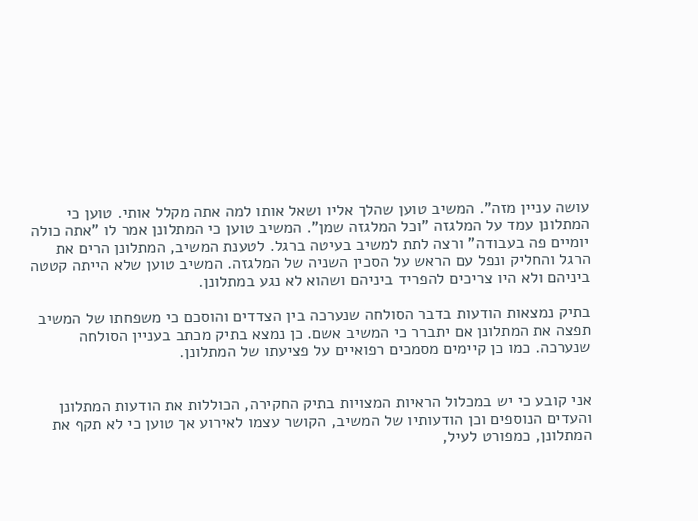עושה עניין מזה". המשיב טוען שהלך אליו ושאל אותו למה אתה מקלל אותי. טוען כי המתלונן עמד על המלגזה "וכל המלגזה שמן". המשיב טוען כי המתלונן אמר לו "אתה כולה יומיים פה בעבודה" ורצה לתת למשיב בעיטה ברגל. לטענת המשיב, המתלונן הרים את הרגל והחליק ונפל עם הראש על הסכין השניה של המלגזה. המשיב טוען שלא הייתה קטטה ביניהם ולא היו צריכים להפריד ביניהם ושהוא לא נגע במתלונן.

בתיק נמצאות הודעות בדבר הסולחה שנערכה בין הצדדים והוסכם כי משפחתו של המשיב תפצה את המתלונן אם יתברר כי המשיב אשם. כן נמצא בתיק מכתב בעניין הסולחה שנערכה. כמו כן קיימים מסמכים רפואיים על פציעתו של המתלונן.


אני קובע כי יש במכלול הראיות המצויות בתיק החקירה, הכוללות את הודעות המתלונן והעדים הנוספים וכן הודעותיו של המשיב, הקושר עצמו לאירוע אך טוען כי לא תקף את המתלונן, כמפורט לעיל,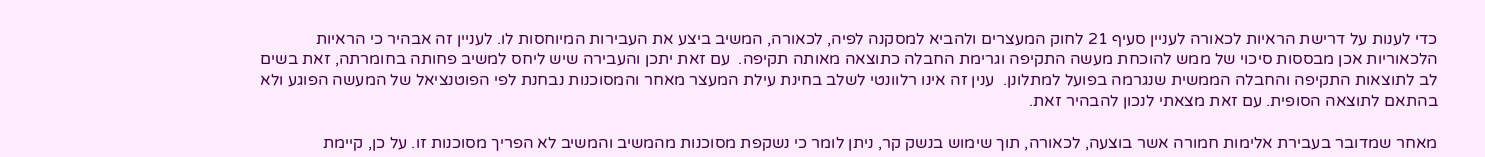כדי לענות על דרישת הראיות לכאורה לעניין סעיף 21 לחוק המעצרים ולהביא למסקנה לפיה, לכאורה, המשיב ביצע את העבירות המיוחסות לו. לעניין זה אבהיר כי הראיות הלכאוריות אכן מבססות סיכוי של ממש להוכחת מעשה התקיפה וגרימת החבלה כתוצאה מאותה תקיפה.  עם זאת יתכן והעבירה שיש ליחס למשיב פחותה בחומרתה, זאת בשים לב לתוצאות התקיפה והחבלה הממשית שנגרמה בפועל למתלונן.  ענין זה אינו רלוונטי לשלב בחינת עילת המעצר מאחר והמסוכנות נבחנת לפי הפוטנציאל של המעשה הפוגע ולא בהתאם לתוצאה הסופית. עם זאת מצאתי לנכון להבהיר זאת.

מאחר שמדובר בעבירת אלימות חמורה אשר בוצעה, לכאורה, תוך שימוש בנשק קר, ניתן לומר כי נשקפת מסוכנות מהמשיב והמשיב לא הפריך מסוכנות זו. על כן, קיימת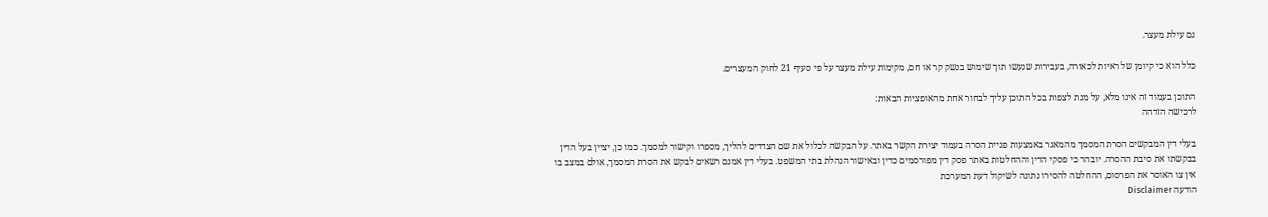גם עילת מעצר.

כלל הוא כי קיומן של ראיות לכאורה, בעבירות שנעשו תוך שימוש בנשק קר או חם, מקימות עילת מעצר על פי סעיף 21 לחוק המעצרים.

התוכן בעמוד זה אינו מלא, על מנת לצפות בכל התוכן עליך לבחור אחת מהאופציות הבאות:
לרכישה הזדהה

בעלי דין המבקשים הסרת המסמך מהמאגר באמצעות פניית הסרה בעמוד יצירת הקשר באתר. על הבקשה לכלול את שם הצדדים להליך, מספרו וקישור למסמך. כמו כן, יציין בעל הדין בבקשתו את סיבת ההסרה. יובהר כי פסקי הדין וההחלטות באתר פסק דין מפורסמים כדין ובאישור הנהלת בתי המשפט. בעלי דין אמנם רשאים לבקש את הסרת המסמך, אולם במצב בו אין צו האוסר את הפרסום, ההחלטה להסירו נתונה לשיקול דעת המערכת
הודעה Disclaimer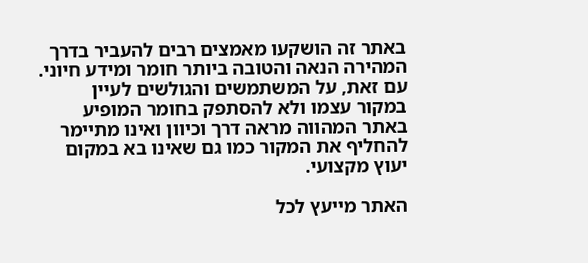באתר זה הושקעו מאמצים רבים להעביר בדרך המהירה הנאה והטובה ביותר חומר ומידע חיוני. עם זאת, על המשתמשים והגולשים לעיין במקור עצמו ולא להסתפק בחומר המופיע באתר המהווה מראה דרך וכיוון ואינו מתיימר להחליף את המקור כמו גם שאינו בא במקום יעוץ מקצועי.

האתר מייעץ לכל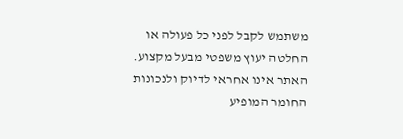משתמש לקבל לפני כל פעולה או החלטה יעוץ משפטי מבעל מקצוע. האתר אינו אחראי לדיוק ולנכונות החומר המופיע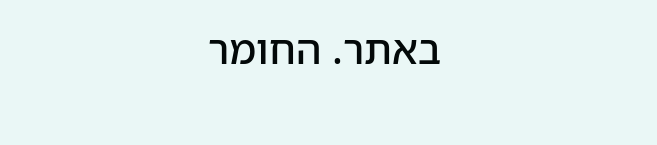באתר. החומר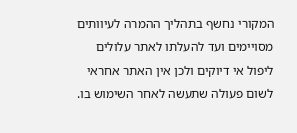המקורי נחשף בתהליך ההמרה לעיוותים מסויימים ועד להעלתו לאתר עלולים ליפול אי דיוקים ולכן אין האתר אחראי לשום פעולה שתעשה לאחר השימוש בו.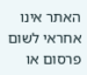האתר אינו אחראי לשום פרסום או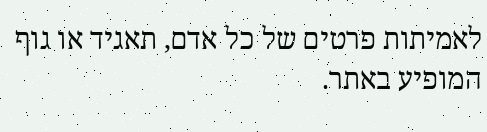לאמיתות פרטים של כל אדם, תאגיד או גוף המופיע באתר.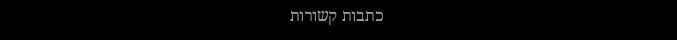כתבות קשורות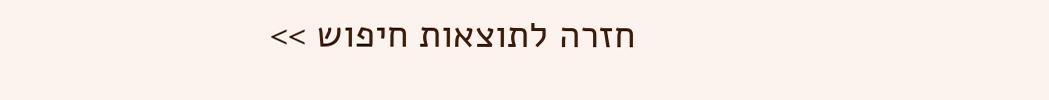חזרה לתוצאות חיפוש >>